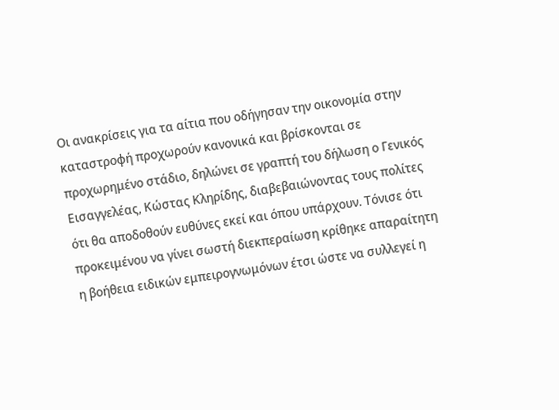Οι ανακρίσεις για τα αίτια που οδήγησαν την οικονομία στην καταστροφή προχωρούν κανονικά και βρίσκονται σε προχωρημένο στάδιο, δηλώνει σε γραπτή του δήλωση ο Γενικός Εισαγγελέας, Κώστας Κληρίδης, διαβεβαιώνοντας τους πολίτες ότι θα αποδοθούν ευθύνες εκεί και όπου υπάρχουν. Τόνισε ότι προκειμένου να γίνει σωστή διεκπεραίωση κρίθηκε απαραίτητη η βοήθεια ειδικών εμπειρογνωμόνων έτσι ώστε να συλλεγεί η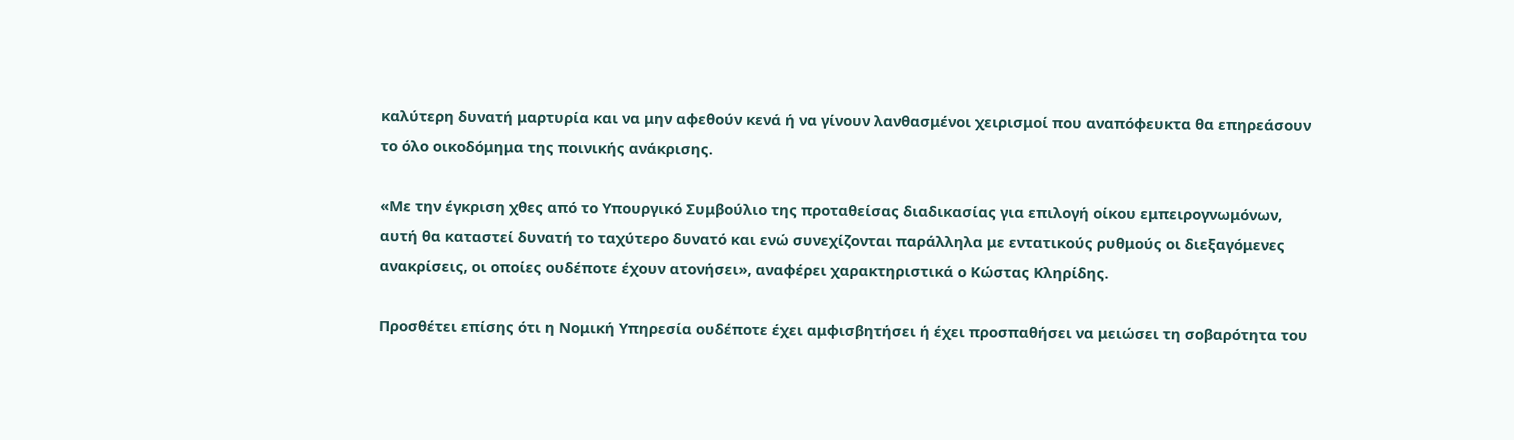καλύτερη δυνατή μαρτυρία και να μην αφεθούν κενά ή να γίνουν λανθασμένοι χειρισμοί που αναπόφευκτα θα επηρεάσουν το όλο οικοδόμημα της ποινικής ανάκρισης.

«Με την έγκριση χθες από το Υπουργικό Συμβούλιο της προταθείσας διαδικασίας για επιλογή οίκου εμπειρογνωμόνων, αυτή θα καταστεί δυνατή το ταχύτερο δυνατό και ενώ συνεχίζονται παράλληλα με εντατικούς ρυθμούς οι διεξαγόμενες ανακρίσεις, οι οποίες ουδέποτε έχουν ατονήσει», αναφέρει χαρακτηριστικά ο Κώστας Κληρίδης.

Προσθέτει επίσης ότι η Νομική Υπηρεσία ουδέποτε έχει αμφισβητήσει ή έχει προσπαθήσει να μειώσει τη σοβαρότητα του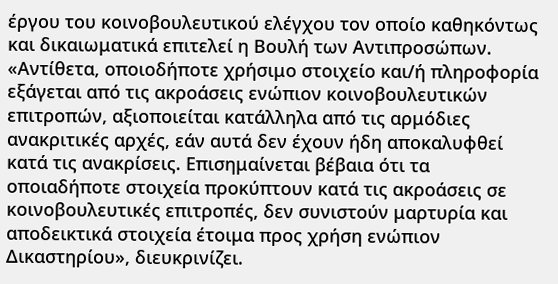έργου του κοινοβουλευτικού ελέγχου τον οποίο καθηκόντως και δικαιωματικά επιτελεί η Βουλή των Αντιπροσώπων. «Αντίθετα, οποιοδήποτε χρήσιμο στοιχείο και/ή πληροφορία εξάγεται από τις ακροάσεις ενώπιον κοινοβουλευτικών επιτροπών, αξιοποιείται κατάλληλα από τις αρμόδιες ανακριτικές αρχές, εάν αυτά δεν έχουν ήδη αποκαλυφθεί κατά τις ανακρίσεις. Επισημαίνεται βέβαια ότι τα οποιαδήποτε στοιχεία προκύπτουν κατά τις ακροάσεις σε κοινοβουλευτικές επιτροπές, δεν συνιστούν μαρτυρία και αποδεικτικά στοιχεία έτοιμα προς χρήση ενώπιον Δικαστηρίου», διευκρινίζει.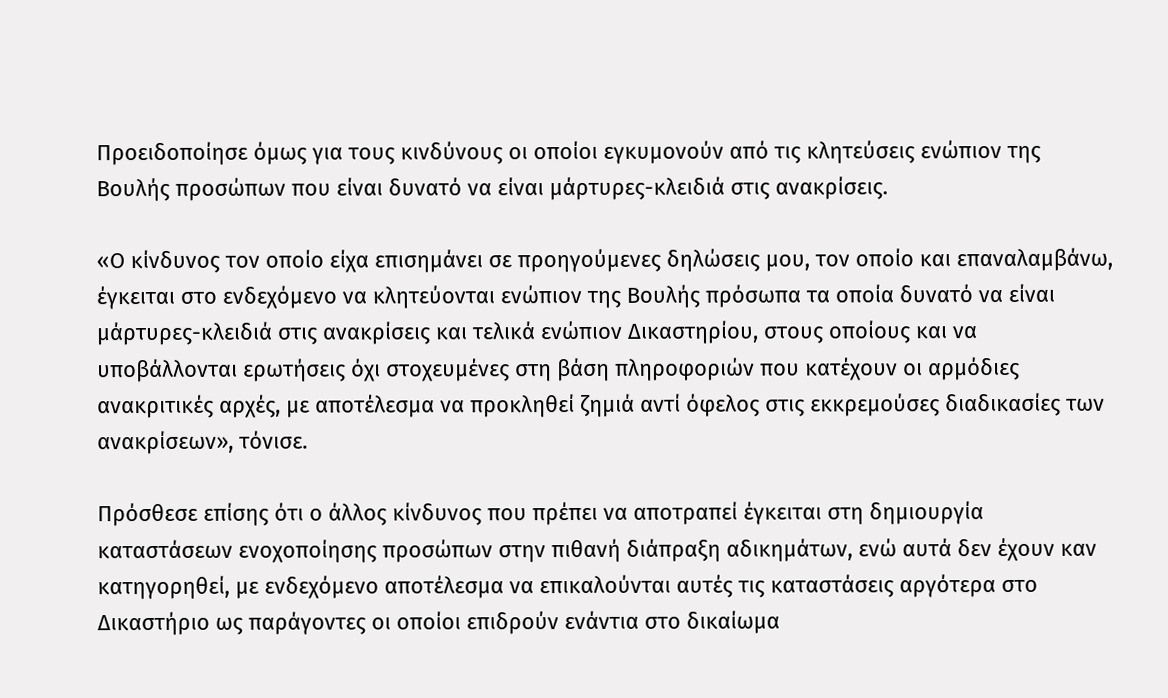Προειδοποίησε όμως για τους κινδύνους οι οποίοι εγκυμονούν από τις κλητεύσεις ενώπιον της Βουλής προσώπων που είναι δυνατό να είναι μάρτυρες-κλειδιά στις ανακρίσεις.

«Ο κίνδυνος τον οποίο είχα επισημάνει σε προηγούμενες δηλώσεις μου, τον οποίο και επαναλαμβάνω, έγκειται στο ενδεχόμενο να κλητεύονται ενώπιον της Βουλής πρόσωπα τα οποία δυνατό να είναι μάρτυρες-κλειδιά στις ανακρίσεις και τελικά ενώπιον Δικαστηρίου, στους οποίους και να υποβάλλονται ερωτήσεις όχι στοχευμένες στη βάση πληροφοριών που κατέχουν οι αρμόδιες ανακριτικές αρχές, με αποτέλεσμα να προκληθεί ζημιά αντί όφελος στις εκκρεμούσες διαδικασίες των ανακρίσεων», τόνισε.

Πρόσθεσε επίσης ότι ο άλλος κίνδυνος που πρέπει να αποτραπεί έγκειται στη δημιουργία καταστάσεων ενοχοποίησης προσώπων στην πιθανή διάπραξη αδικημάτων, ενώ αυτά δεν έχουν καν κατηγορηθεί, με ενδεχόμενο αποτέλεσμα να επικαλούνται αυτές τις καταστάσεις αργότερα στο Δικαστήριο ως παράγοντες οι οποίοι επιδρούν ενάντια στο δικαίωμα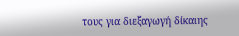τους για διεξαγωγή δίκαιης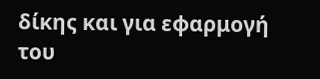δίκης και για εφαρμογή του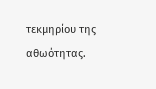τεκμηρίου της αθωότητας.